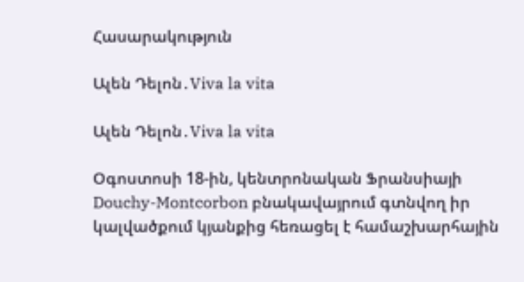Հասարակություն

Ալեն Դելոն․Viva la vita

Ալեն Դելոն․Viva la vita

Օգոստոսի 18-ին, կենտրոնական Ֆրանսիայի Douchy-Montcorbon բնակավայրում գտնվող իր կալվածքում կյանքից հեռացել է համաշխարհային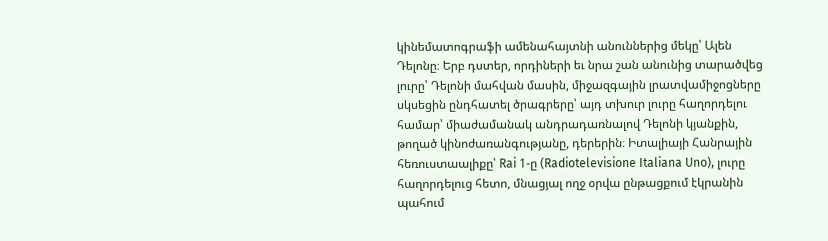կինեմատոգրաֆի ամենահայտնի անուններից մեկը՝ Ալեն Դելոնը։ Երբ դստեր, որդիների եւ նրա շան անունից տարածվեց լուրը՝ Դելոնի մահվան մասին, միջազգային լրատվամիջոցները սկսեցին ընդհատել ծրագրերը՝ այդ տխուր լուրը հաղորդելու համար՝ միաժամանակ անդրադառնալով Դելոնի կյանքին, թողած կինոժառանգությանը, դերերին։ Իտալիայի Հանրային հեռուստաալիքը՝ Rai 1-ը (Radiotelevisione Italiana Uno), լուրը հաղորդելուց հետո, մնացյալ ողջ օրվա ընթացքում էկրանին պահում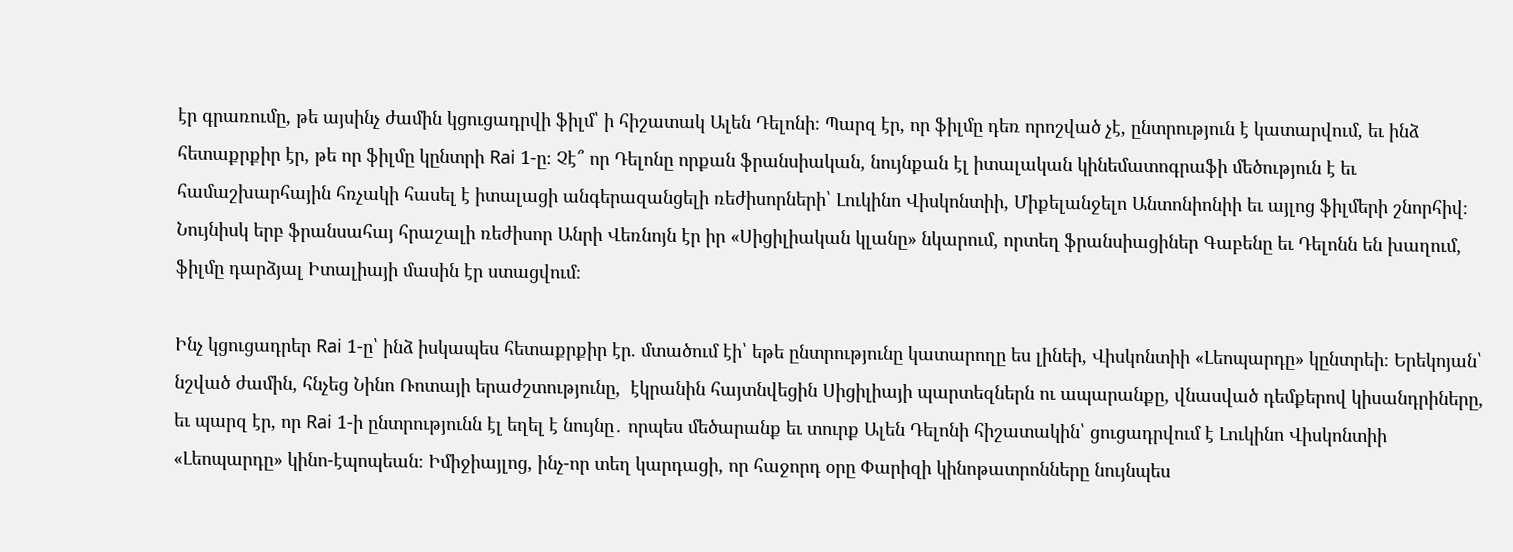էր գրառումը, թե այսինչ ժամին կցուցադրվի ֆիլմ՝ ի հիշատակ Ալեն Դելոնի։ Պարզ էր, որ ֆիլմը դեռ որոշված չէ, ընտրություն է կատարվում, եւ ինձ հետաքրքիր էր, թե որ ֆիլմը կընտրի Rai 1-ը։ Չէ՞ որ Դելոնը որքան ֆրանսիական, նույնքան էլ իտալական կինեմատոգրաֆի մեծություն է եւ համաշխարհային հռչակի հասել է իտալացի անգերազանցելի ռեժիսորների՝ Լուկինո Վիսկոնտիի, Միքելանջելո Անտոնիոնիի եւ այլոց ֆիլմերի շնորհիվ։ Նույնիսկ երբ ֆրանսահայ հրաշալի ռեժիսոր Անրի Վեռնոյն էր իր «Սիցիլիական կլանը» նկարում, որտեղ ֆրանսիացիներ Գաբենը եւ Դելոնն են խաղում, ֆիլմը դարձյալ Իտալիայի մասին էր ստացվում։

Ինչ կցուցադրեր Rai 1-ը՝ ինձ իսկապես հետաքրքիր էր. մտածում էի՝ եթե ընտրությունը կատարողը ես լինեի, Վիսկոնտիի «Լեոպարդը» կընտրեի։ Երեկոյան՝ նշված ժամին, հնչեց Նինո Ռոտայի երաժշտությունը,  էկրանին հայտնվեցին Սիցիլիայի պարտեզներն ու ապարանքը, վնասված դեմքերով կիսանդրիները, եւ պարզ էր, որ Rai 1-ի ընտրությունն էլ եղել է նույնը․ որպես մեծարանք եւ տուրք Ալեն Դելոնի հիշատակին՝ ցուցադրվում է Լուկինո Վիսկոնտիի «Լեոպարդը» կինո-էպոպեան։ Իմիջիայլոց, ինչ-որ տեղ կարդացի, որ հաջորդ օրը Փարիզի կինոթատրոնները նույնպես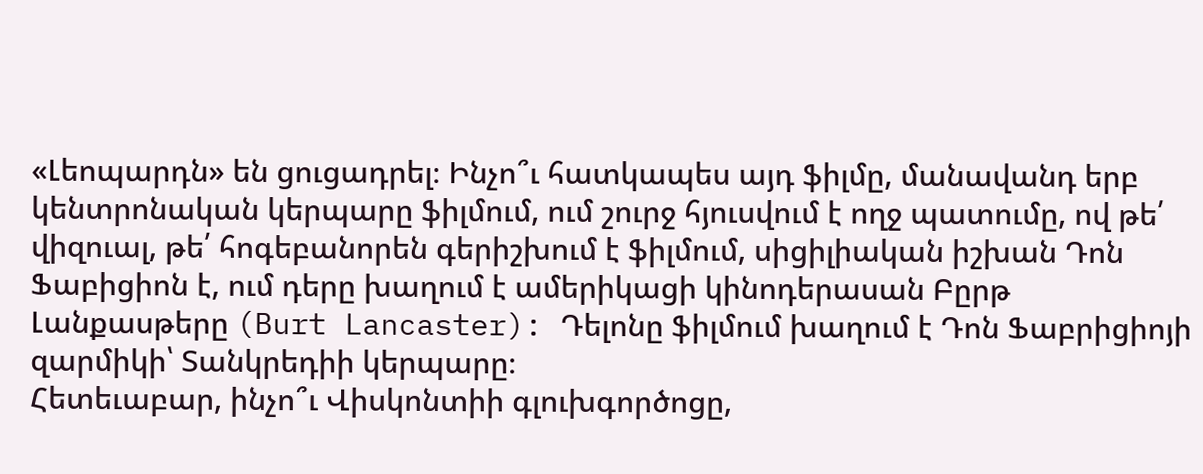«Լեոպարդն» են ցուցադրել։ Ինչո՞ւ հատկապես այդ ֆիլմը, մանավանդ երբ կենտրոնական կերպարը ֆիլմում, ում շուրջ հյուսվում է ողջ պատումը, ով թե՛ վիզուալ, թե՛ հոգեբանորեն գերիշխում է ֆիլմում, սիցիլիական իշխան Դոն Ֆաբիցիոն է, ում դերը խաղում է ամերիկացի կինոդերասան Բըրթ Լանքասթերը (Burt Lancaster): Դելոնը ֆիլմում խաղում է Դոն Ֆաբրիցիոյի զարմիկի՝ Տանկրեդիի կերպարը։
Հետեւաբար, ինչո՞ւ Վիսկոնտիի գլուխգործոցը,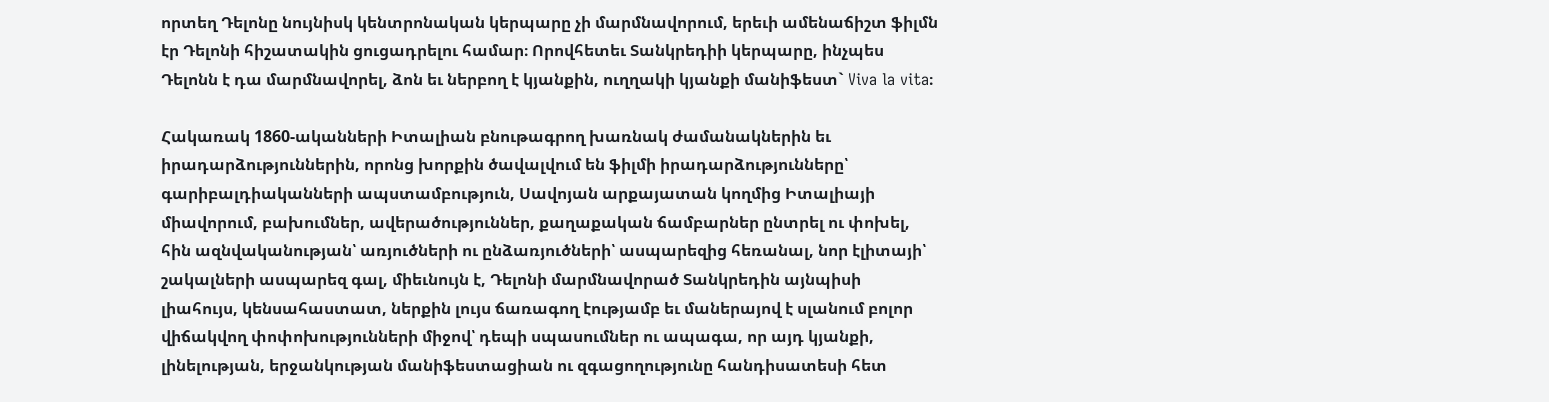որտեղ Դելոնը նույնիսկ կենտրոնական կերպարը չի մարմնավորում, երեւի ամենաճիշտ ֆիլմն էր Դելոնի հիշատակին ցուցադրելու համար։ Որովհետեւ Տանկրեդիի կերպարը, ինչպես Դելոնն է դա մարմնավորել, ձոն եւ ներբող է կյանքին, ուղղակի կյանքի մանիֆեստ` Viva la vita։

Հակառակ 1860-ականների Իտալիան բնութագրող խառնակ ժամանակներին եւ իրադարձություններին, որոնց խորքին ծավալվում են ֆիլմի իրադարձությունները՝ գարիբալդիականների ապստամբություն, Սավոյան արքայատան կողմից Իտալիայի միավորում, բախումներ, ավերածություններ, քաղաքական ճամբարներ ընտրել ու փոխել, հին ազնվականության՝ առյուծների ու ընձառյուծների՝ ասպարեզից հեռանալ, նոր էլիտայի՝ շակալների ասպարեզ գալ, միեւնույն է, Դելոնի մարմնավորած Տանկրեդին այնպիսի լիահույս, կենսահաստատ, ներքին լույս ճառագող էությամբ եւ մաներայով է սլանում բոլոր վիճակվող փոփոխությունների միջով՝ դեպի սպասումներ ու ապագա, որ այդ կյանքի, լինելության, երջանկության մանիֆեստացիան ու զգացողությունը հանդիսատեսի հետ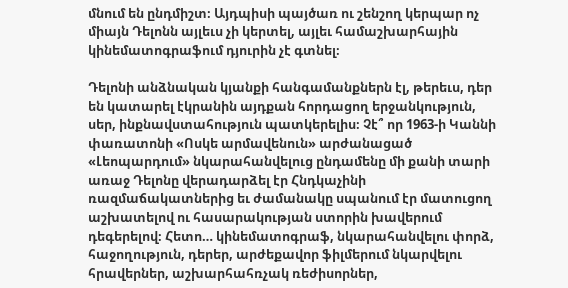մնում են ընդմիշտ։ Այդպիսի պայծառ ու շենշող կերպար ոչ միայն Դելոնն այլեւս չի կերտել, այլեւ համաշխարհային կինեմատոգրաֆում դյուրին չէ գտնել։

Դելոնի անձնական կյանքի հանգամանքներն էլ, թերեւս, դեր են կատարել էկրանին այդքան հորդացող երջանկություն, սեր, ինքնավստահություն պատկերելիս։ Չէ՞ որ 1963-ի Կաննի փառատոնի «Ոսկե արմավենուն» արժանացած «Լեոպարդում» նկարահանվելուց ընդամենը մի քանի տարի առաջ Դելոնը վերադարձել էր Հնդկաչինի ռազմաճակատներից եւ ժամանակը սպանում էր մատուցող աշխատելով ու հասարակության ստորին խավերում դեգերելով։ Հետո… կինեմատոգրաֆ, նկարահանվելու փորձ, հաջողություն, դերեր, արժեքավոր ֆիլմերում նկարվելու հրավերներ, աշխարհահռչակ ռեժիսորներ,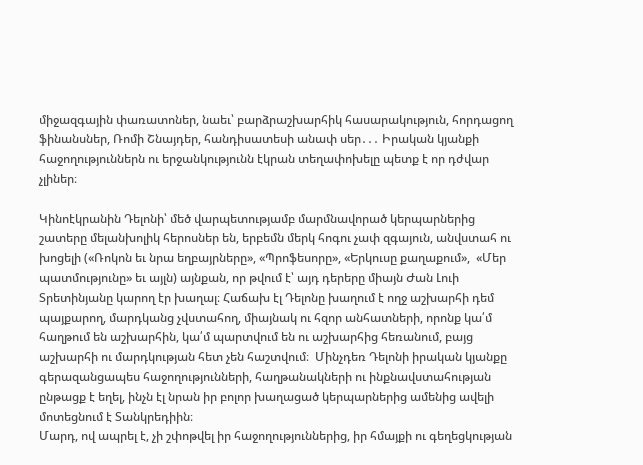միջազգային փառատոներ, նաեւ՝ բարձրաշխարհիկ հասարակություն, հորդացող ֆինանսներ, Ռոմի Շնայդեր, հանդիսատեսի անափ սեր․․․ Իրական կյանքի հաջողություններն ու երջանկությունն էկրան տեղափոխելը պետք է որ դժվար չլիներ։

Կինոէկրանին Դելոնի՝ մեծ վարպետությամբ մարմնավորած կերպարներից շատերը մելանխոլիկ հերոսներ են, երբեմն մերկ հոգու չափ զգայուն, անվստահ ու խոցելի («Ռոկոն եւ նրա եղբայրները», «Պրոֆեսորը», «Երկուսը քաղաքում»,  «Մեր պատմությունը» եւ այլն) այնքան, որ թվում է՝ այդ դերերը միայն Ժան Լուի Տրետինյանը կարող էր խաղալ։ Հաճախ էլ Դելոնը խաղում է ողջ աշխարհի դեմ պայքարող, մարդկանց չվստահող, միայնակ ու հզոր անհատների, որոնք կա՛մ հաղթում են աշխարհին, կա՛մ պարտվում են ու աշխարհից հեռանում, բայց աշխարհի ու մարդկության հետ չեն հաշտվում։  Մինչդեռ Դելոնի իրական կյանքը գերազանցապես հաջողությունների, հաղթանակների ու ինքնավստահության ընթացք է եղել, ինչն էլ նրան իր բոլոր խաղացած կերպարներից ամենից ավելի մոտեցնում է Տանկրեդիին։
Մարդ, ով ապրել է, չի շփոթվել իր հաջողություններից, իր հմայքի ու գեղեցկության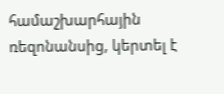համաշխարհային ռեզոնանսից, կերտել է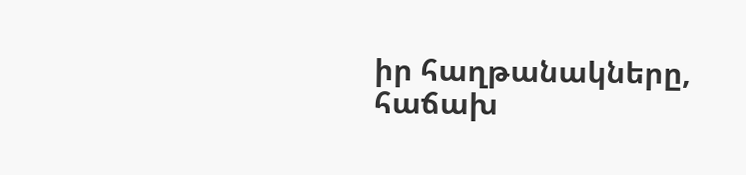իր հաղթանակները, հաճախ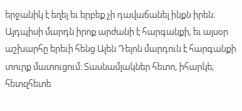երջանիկ է եղել եւ երբեք չի դավաճանել ինքն իրեն։ Այդպիսի մարդն իրոք արժանի է հարգանքի, եւ այսօր աշխարհը երեւի հենց Ալեն Դելոն մարդուն է հարգանքի տուրք մատուցում։ Տասնամյակներ հետո, իհարկե, հետզհետե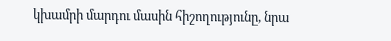կխամրի մարդու մասին հիշողությունը, նրա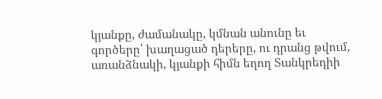կյանքը, ժամանակը, կմնան անունը եւ գործերը՝ խաղացած դերերը, ու դրանց թվում, առանձնակի, կյանքի հիմն եղող Տանկրեդիի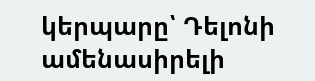կերպարը՝ Դելոնի ամենասիրելի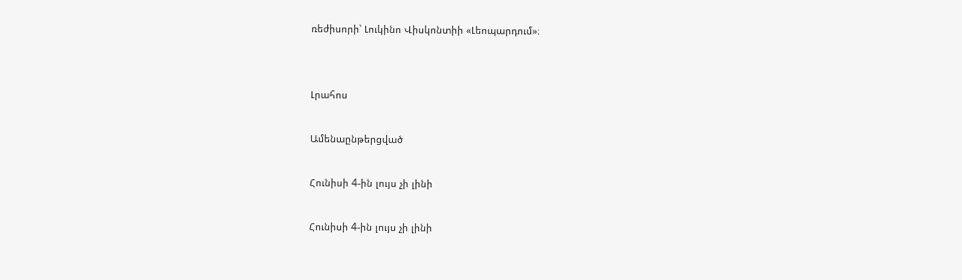ռեժիսորի՝ Լուկինո Վիսկոնտիի «Լեոպարդում»։


Լրահոս

Ամենաընթերցված

Հունիսի 4-ին լույս չի լինի

Հունիսի 4-ին լույս չի լինի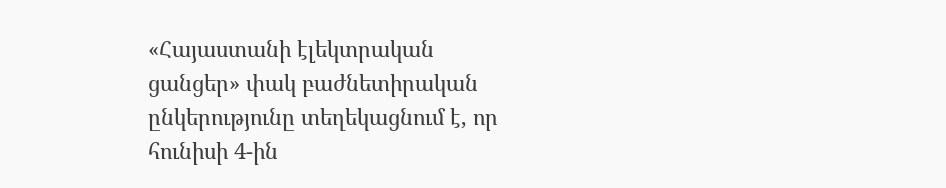«Հայաստանի էլեկտրական ցանցեր» փակ բաժնետիրական ընկերությունը տեղեկացնում է, որ հունիսի 4-ին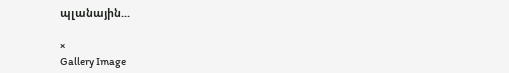պլանային...

×
Gallery Image